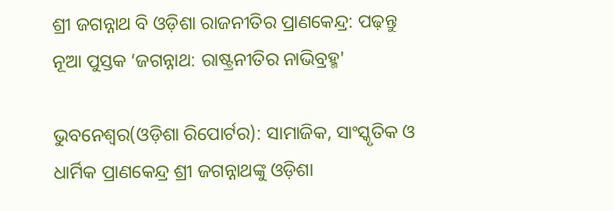ଶ୍ରୀ ଜଗନ୍ନାଥ ବି ଓଡ଼ିଶା ରାଜନୀତିର ପ୍ରାଣକେନ୍ଦ୍ର: ପଢ଼ନ୍ତୁ ନୂଆ ପୁସ୍ତକ ‘ଜଗନ୍ନାଥ: ରାଷ୍ଟ୍ରନୀତିର ନାଭିବ୍ରହ୍ମ'

ଭୁବନେଶ୍ୱର(ଓଡ଼ିଶା ରିପୋର୍ଟର): ସାମାଜିକ, ସାଂସ୍କୃତିକ ଓ ଧାର୍ମିକ ପ୍ରାଣକେନ୍ଦ୍ର ଶ୍ରୀ ଜଗନ୍ନାଥଙ୍କୁ ଓଡ଼ିଶା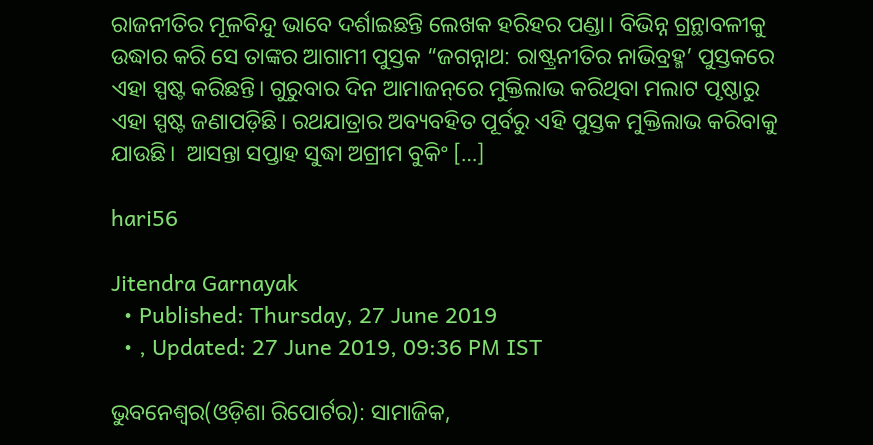ରାଜନୀତିର ମୂଳବିନ୍ଦୁ ଭାବେ ଦର୍ଶାଇଛନ୍ତି ଲେଖକ ହରିହର ପଣ୍ଡା। ବିଭିନ୍ନ ଗ୍ରନ୍ଥାବଳୀକୁ ଉଦ୍ଧାର କରି ସେ ତାଙ୍କର ଆଗାମୀ ପୁସ୍ତକ “ଜଗନ୍ନାଥ: ରାଷ୍ଟ୍ରନୀତିର ନାଭିବ୍ରହ୍ମ’ ପୁସ୍ତକରେ ଏହା ସ୍ପଷ୍ଟ କରିଛନ୍ତି। ଗୁରୁବାର ଦିନ ଆମାଜନ୍‌ରେ ମୁକ୍ତିଲାଭ କରିଥିବା ମଲାଟ ପୃଷ୍ଠାରୁ ଏହା ସ୍ପଷ୍ଟ ଜଣାପଡ଼ିଛି। ରଥଯାତ୍ରାର ଅବ୍ୟବହିତ ପୂର୍ବରୁ ଏହି ପୁସ୍ତକ ମୁକ୍ତିଲାଭ କରିବାକୁ ଯାଉଛି।  ଆସନ୍ତା ସପ୍ତାହ ସୁଦ୍ଧା ଅଗ୍ରୀମ ବୁକିଂ […]

hari56

Jitendra Garnayak
  • Published: Thursday, 27 June 2019
  • , Updated: 27 June 2019, 09:36 PM IST

ଭୁବନେଶ୍ୱର(ଓଡ଼ିଶା ରିପୋର୍ଟର): ସାମାଜିକ,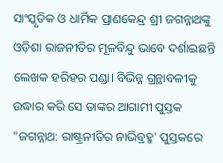ସାଂସ୍କୃତିକ ଓ ଧାର୍ମିକ ପ୍ରାଣକେନ୍ଦ୍ର ଶ୍ରୀ ଜଗନ୍ନାଥଙ୍କୁ ଓଡ଼ିଶା ରାଜନୀତିର ମୂଳବିନ୍ଦୁ ଭାବେ ଦର୍ଶାଇଛନ୍ତି ଲେଖକ ହରିହର ପଣ୍ଡା। ବିଭିନ୍ନ ଗ୍ରନ୍ଥାବଳୀକୁ ଉଦ୍ଧାର କରି ସେ ତାଙ୍କର ଆଗାମୀ ପୁସ୍ତକ "ଜଗନ୍ନାଥ: ରାଷ୍ଟ୍ରନୀତିର ନାଭିବ୍ରହ୍ମ' ପୁସ୍ତକରେ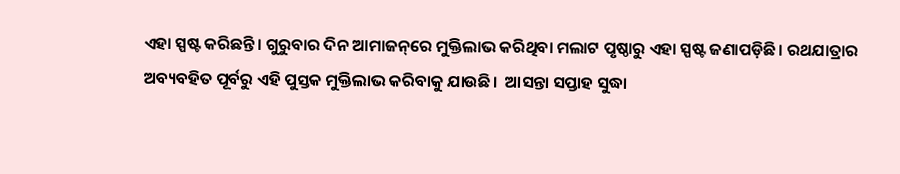ଏହା ସ୍ପଷ୍ଟ କରିଛନ୍ତି। ଗୁରୁବାର ଦିନ ଆମାଜନ୍‌ରେ ମୁକ୍ତିଲାଭ କରିଥିବା ମଲାଟ ପୃଷ୍ଠାରୁ ଏହା ସ୍ପଷ୍ଟ ଜଣାପଡ଼ିଛି। ରଥଯାତ୍ରାର ଅବ୍ୟବହିତ ପୂର୍ବରୁ ଏହି ପୁସ୍ତକ ମୁକ୍ତିଲାଭ କରିବାକୁ ଯାଉଛି।  ଆସନ୍ତା ସପ୍ତାହ ସୁଦ୍ଧା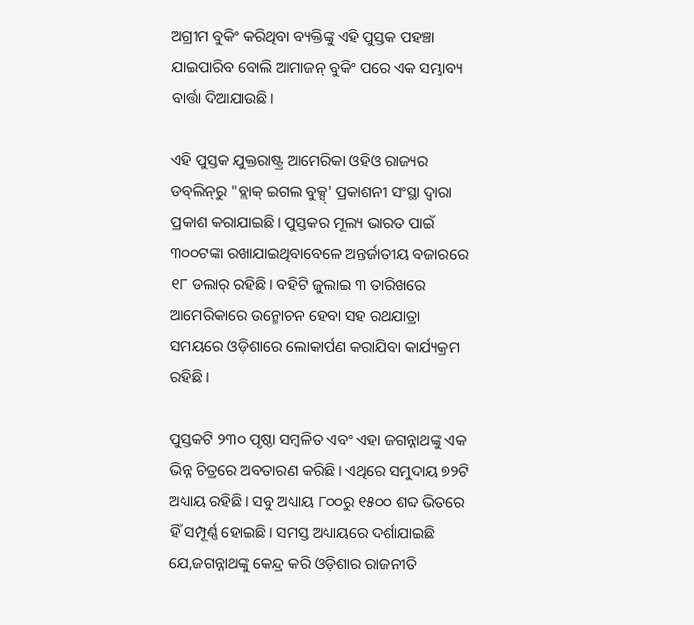ଅଗ୍ରୀମ ବୁକିଂ କରିଥିବା ବ୍ୟକ୍ତିଙ୍କୁ ଏହି ପୁସ୍ତକ ପହଞ୍ଚା ଯାଇପାରିବ ବୋଲି ଆମାଜନ୍‌ ବୁକିଂ ପରେ ଏକ ସମ୍ଭାବ୍ୟ ବାର୍ତ୍ତା ଦିଆଯାଉଛି।

ଏହି ପୁସ୍ତକ ଯୁକ୍ତରାଷ୍ଟ୍ର ଆମେରିକା ଓହିଓ ରାଜ୍ୟର ଡବ୍‌ଲିନ୍‌ରୁ "ବ୍ଲାକ୍ ଇଗଲ ବୁକ୍ସ୍‌' ପ୍ରକାଶନୀ ସଂସ୍ଥା ଦ୍ୱାରା ପ୍ରକାଶ କରାଯାଇଛି। ପୁସ୍ତକର ମୂଲ୍ୟ ଭାରତ ପାଇଁ ୩୦୦ଟଙ୍କା ରଖାଯାଇଥିବାବେଳେ ଅନ୍ତର୍ଜାତୀୟ ବଜାରରେ ୧୮ ଡଲାର୍‌ ରହିଛି। ବହିଟି ଜୁଲାଇ ୩ ତାରିଖରେ ଆମେରିକାରେ ଉନ୍ମୋଚନ ହେବା ସହ ରଥଯାତ୍ରା ସମୟରେ ଓଡ଼ିଶାରେ ଲୋକାର୍ପଣ କରାଯିବା କାର୍ଯ୍ୟକ୍ରମ ରହିଛି।

ପୁସ୍ତକଟି ୨୩୦ ପୃଷ୍ଠା ସମ୍ୱଳିତ ଏବଂ ଏହା ଜଗନ୍ନାଥଙ୍କୁ ଏକ ଭିନ୍ନ ଚିତ୍ରରେ ଅବତାରଣ କରିଛି। ଏଥିରେ ସମୁଦାୟ ୭୨ଟି ଅଧ୍ୟାୟ ରହିଛି। ସବୁ ଅଧ୍ୟାୟ ୮୦୦ରୁ ୧୫୦୦ ଶବ୍ଦ ଭିତରେ ହିଁ ସମ୍ପୂର୍ଣ୍ଣ ହୋଇଛି। ସମସ୍ତ ଅଧ୍ୟାୟରେ ଦର୍ଶାଯାଇଛି ଯେ,ଜଗନ୍ନାଥଙ୍କୁ କେନ୍ଦ୍ର କରି ଓଡ଼ିଶାର ରାଜନୀତି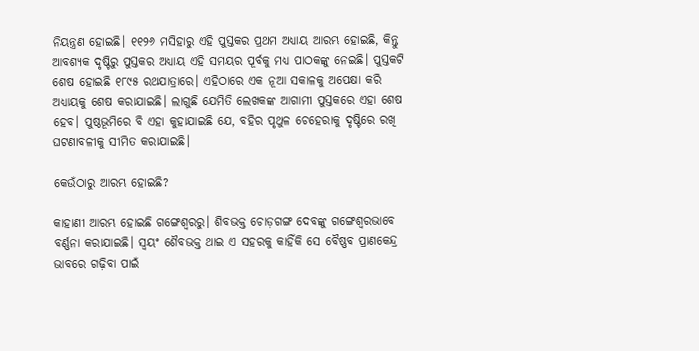ନିୟନ୍ତ୍ରଣ ହୋଇଛି। ୧୧୨୬ ମସିହାରୁ ଏହି ପୁସ୍ତକର ପ୍ରଥମ ଅଧ୍ୟାୟ ଆରମ୍ଭ ହୋଇଛି, କିନ୍ତୁ ଆବଶ୍ୟକ ଦୃଷ୍ଟିରୁ ପୁସ୍ତକର ଅଧ୍ୟାୟ ଏହି ସମୟର ପୂର୍ବକୁ ମଧ୍ୟ ପାଠକଙ୍କୁ ନେଇଛି। ପୁସ୍ତକଟି ଶେଷ ହୋଇଛି ୧୮୯୫ ରଥଯାତ୍ରାରେ। ଏହିଠାରେ ଏକ ନୂଆ ସକାଳକୁ ଅପେକ୍ଷା କରି ଅଧ୍ୟାୟକୁ ଶେଷ କରାଯାଇଛି। ଲାଗୁଛି ଯେମିତି ଲେଖକଙ୍କ ଆଗାମୀ ପୁସ୍ତକରେ ଏହା ଶେଷ ହେବ। ପୁଷ୍ଠଭୂମିରେ ବି ଏହା କୁହାଯାଇଛି ଯେ, ବହିର ପୃଥୁଳ ଚେହେରାକୁ ଦୃଷ୍ଟିରେ ରଖି ଘଟଣାବଳୀକୁ ସୀମିତ କରାଯାଇଛି।

କେଉଁଠାରୁ ଆରମ୍ଭ ହୋଇଛି?

କାହାଣୀ ଆରମ୍ଭ ହୋଇଛି ଗଙ୍ଗେଶ୍ୱରରୁ। ଶିବଭକ୍ତ ଚୋଡ଼ଗଙ୍ଗ ଦେବଙ୍କୁ ଗଙ୍ଗେଶ୍ୱରଭାବେ ବର୍ଣ୍ଣନା କରାଯାଇଛି। ସ୍ୱୟଂ ଶୈବଭକ୍ତ ଥାଇ ଏ ସହରକୁ କାହିଁକି ସେ ବୈଷ୍ଣବ ପ୍ରାଣକେନ୍ଦ୍ର ଭାବରେ ଗଢ଼ିବା ପାଇଁ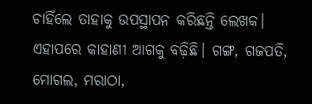ଚାହିଁଲେ ତାହାକୁ ଉପସ୍ଥାପନ କରିଛନ୍ତି ଲେଖକ। ଏହାପରେ କାହାଣୀ ଆଗକୁ ବଢ଼ିଛି। ଗଙ୍ଗ, ଗଜପତି, ମୋଗଲ, ମରାଠା,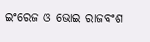ଇଂରେଜ ଓ ଭୋଇ ରାଜବଂଶ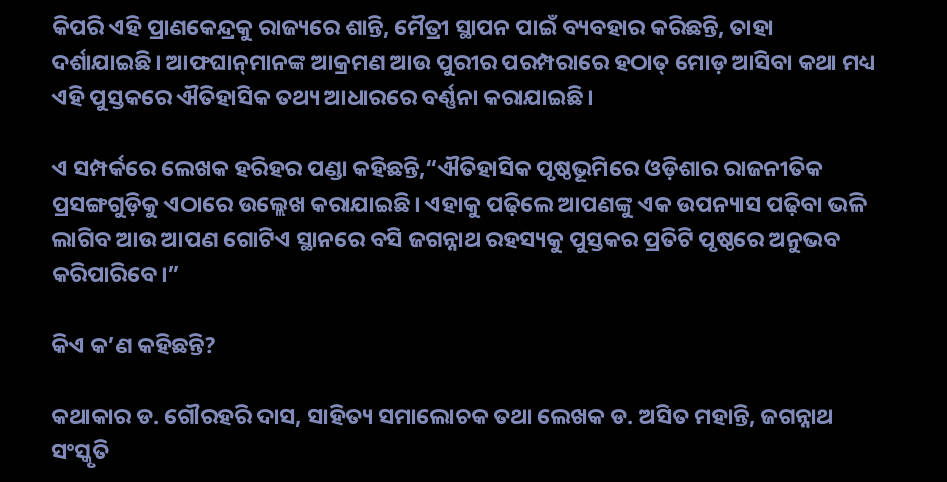କିପରି ଏହି ପ୍ରାଣକେନ୍ଦ୍ରକୁ ରାଜ୍ୟରେ ଶାନ୍ତି, ମୈତ୍ରୀ ସ୍ଥାପନ ପାଇଁ ବ୍ୟବହାର କରିଛନ୍ତି, ତାହା ଦର୍ଶାଯାଇଛି। ଆଫଘାନ୍‌ମାନଙ୍କ ଆକ୍ରମଣ ଆଉ ପୁରୀର ପରମ୍ପରାରେ ହଠାତ୍ ମୋଡ଼ ଆସିବା କଥା ମଧ୍ୟ ଏହି ପୁସ୍ତକରେ ଐତିହାସିକ ତଥ୍ୟ ଆଧାରରେ ବର୍ଣ୍ଣନା କରାଯାଇଛି।

ଏ ସମ୍ପର୍କରେ ଲେଖକ ହରିହର ପଣ୍ଡା କହିଛନ୍ତି,“ଐତିହାସିକ ପୃଷ୍ଠଭୂମିରେ ଓଡ଼ିଶାର ରାଜନୀତିକ ପ୍ରସଙ୍ଗଗୁଡ଼ିକୁ ଏଠାରେ ଉଲ୍ଲେଖ କରାଯାଇଛି। ଏହାକୁ ପଢ଼ିଲେ ଆପଣଙ୍କୁ ଏକ ଉପନ୍ୟାସ ପଢ଼ିବା ଭଳି ଲାଗିବ ଆଉ ଆପଣ ଗୋଟିଏ ସ୍ଥାନରେ ବସି ଜଗନ୍ନାଥ ରହସ୍ୟକୁ ପୁସ୍ତକର ପ୍ରତିଟି ପୃଷ୍ଠରେ ଅନୁଭବ କରିପାରିବେ।”

କିଏ କ’ଣ କହିଛନ୍ତି?

କଥାକାର ଡ. ଗୌରହରି ଦାସ, ସାହିତ୍ୟ ସମାଲୋଚକ ତଥା ଲେଖକ ଡ. ଅସିତ ମହାନ୍ତି, ଜଗନ୍ନାଥ ସଂସ୍କୃତି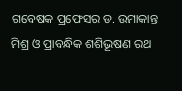ଗବେଷକ ପ୍ରଫେସର ଡ. ଉମାକାନ୍ତ ମିଶ୍ର ଓ ପ୍ରାବନ୍ଧିକ ଶଶିଭୂଷଣ ରଥ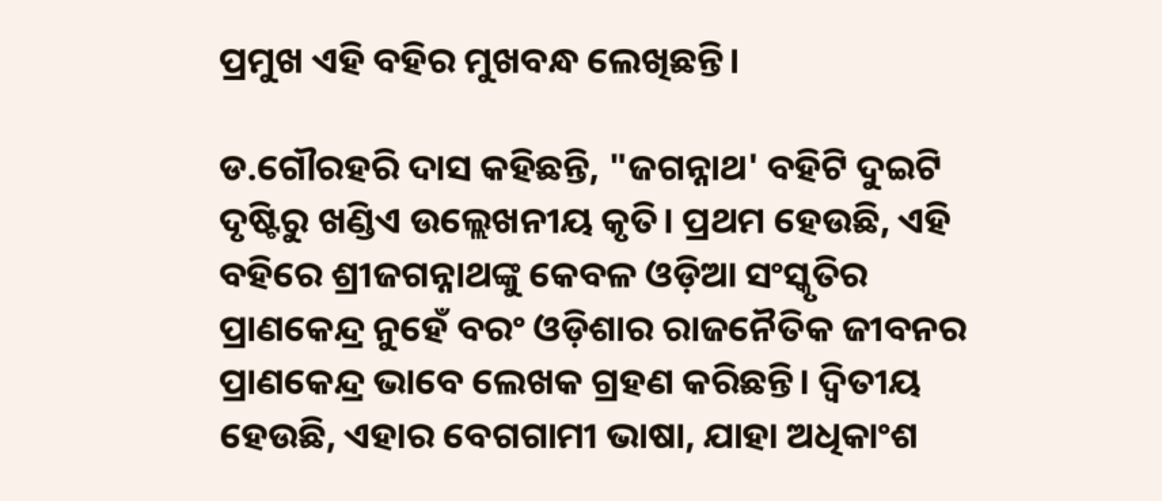ପ୍ରମୁଖ ଏହି ବହିର ମୁଖବନ୍ଧ ଲେଖିଛନ୍ତି।

ଡ.ଗୌରହରି ଦାସ କହିଛନ୍ତି, "ଜଗନ୍ନାଥ' ବହିଟି ଦୁଇଟି ଦୃଷ୍ଟିରୁ ଖଣ୍ଡିଏ ଉଲ୍ଲେଖନୀୟ କୃତି। ପ୍ରଥମ ହେଉଛି, ଏହି ବହିରେ ଶ୍ରୀଜଗନ୍ନାଥଙ୍କୁ କେବଳ ଓଡ଼ିଆ ସଂସ୍କୃତିର ପ୍ରାଣକେନ୍ଦ୍ର ନୁହେଁ ବରଂ ଓଡ଼ିଶାର ରାଜନୈତିକ ଜୀବନର ପ୍ରାଣକେନ୍ଦ୍ର ଭାବେ ଲେଖକ ଗ୍ରହଣ କରିଛନ୍ତି। ଦ୍ୱିତୀୟ ହେଉଛି, ଏହାର ବେଗଗାମୀ ଭାଷା, ଯାହା ଅଧିକାଂଶ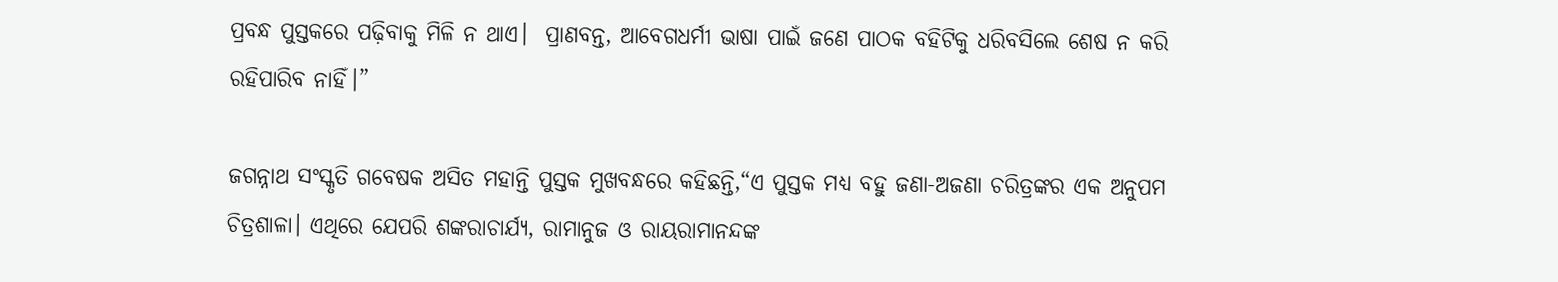ପ୍ରବନ୍ଧ ପୁସ୍ତକରେ ପଢ଼ିବାକୁ ମିଳି ନ ଥାଏ।  ପ୍ରାଣବନ୍ତ, ଆବେଗଧର୍ମୀ ଭାଷା ପାଇଁ ଜଣେ ପାଠକ ବହିଟିକୁ ଧରିବସିଲେ ଶେଷ ନ କରି ରହିପାରିବ ନାହିଁ।”

ଜଗନ୍ନାଥ ସଂସ୍କୃତି ଗବେଷକ ଅସିତ ମହାନ୍ତି ପୁସ୍ତକ ମୁଖବନ୍ଧରେ କହିଛନ୍ତି,“ଏ ପୁସ୍ତକ ମଧ୍ୟ ବହୁ ଜଣା-ଅଜଣା ଚରିତ୍ରଙ୍କର ଏକ ଅନୁପମ ଚିତ୍ରଶାଳା। ଏଥିରେ ଯେପରି ଶଙ୍କରାଚାର୍ଯ୍ୟ, ରାମାନୁଜ ଓ ରାୟରାମାନନ୍ଦଙ୍କ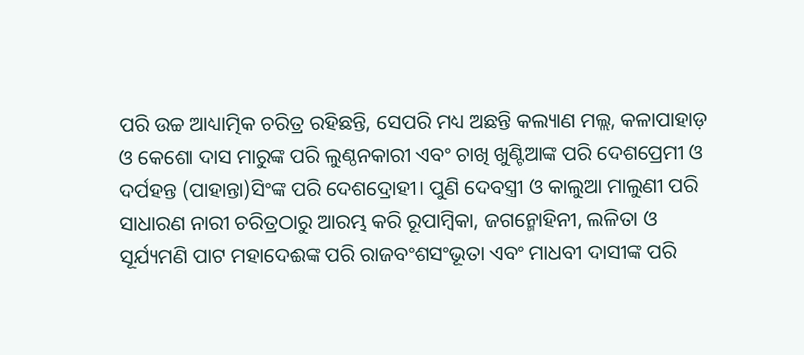ପରି ଉଚ୍ଚ ଆଧ୍ୟାତ୍ମିକ ଚରିତ୍ର ରହିଛନ୍ତି, ସେପରି ମଧ୍ୟ ଅଛନ୍ତି କଲ୍ୟାଣ ମଲ୍ଲ, କଳାପାହାଡ଼ ଓ କେଶୋ ଦାସ ମାରୁଙ୍କ ପରି ଲୁଣ୍ଠନକାରୀ ଏବଂ ଚାଖି ଖୁଣ୍ଟିଆଙ୍କ ପରି ଦେଶପ୍ରେମୀ ଓ ଦର୍ପହନ୍ତ (ପାହାନ୍ତା)ସିଂଙ୍କ ପରି ଦେଶଦ୍ରୋହୀ। ପୁଣି ଦେବସ୍ତ୍ରୀ ଓ କାଲୁଆ ମାଲୁଣୀ ପରି ସାଧାରଣ ନାରୀ ଚରିତ୍ରଠାରୁ ଆରମ୍ଭ କରି ରୂପାମ୍ୱିକା, ଜଗନ୍ମୋହିନୀ, ଲଳିତା ଓ ସୂର୍ଯ୍ୟମଣି ପାଟ ମହାଦେଈଙ୍କ ପରି ରାଜବଂଶସଂଭୂତା ଏବଂ ମାଧବୀ ଦାସୀଙ୍କ ପରି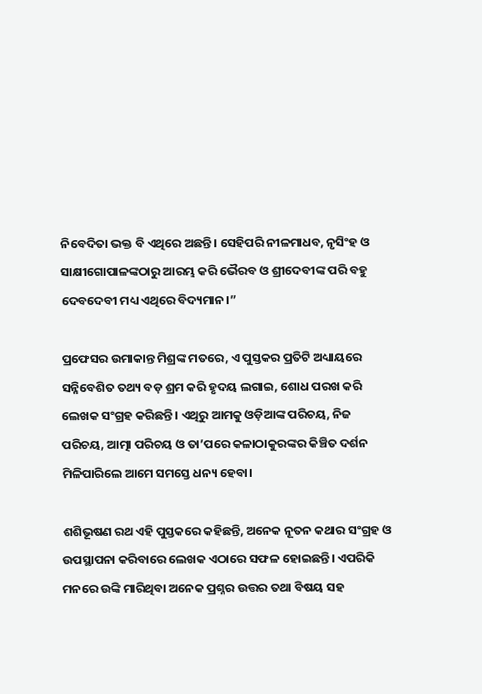ନିବେଦିତା ଭକ୍ତ ବି ଏଥିରେ ଅଛନ୍ତି। ସେହିପରି ନୀଳମାଧବ, ନୃସିଂହ ଓ ସାକ୍ଷୀଗୋପାଳଙ୍କଠାରୁ ଆରମ୍ଭ କରି ଭୈରବ ଓ ଶ୍ରୀଦେବୀଙ୍କ ପରି ବହୁ ଦେବଦେବୀ ମଧ୍ୟ ଏଥିରେ ବିଦ୍ୟମାନ।”

ପ୍ରଫେସର ଉମାକାନ୍ତ ମିଶ୍ରଙ୍କ ମତରେ, ଏ ପୁସ୍ତକର ପ୍ରତିଟି ଅଧ୍ୟାୟରେ ସନ୍ନିବେଶିତ ତଥ୍ୟ ବଡ଼ ଶ୍ରମ କରି ହୃଦୟ ଲଗାଇ, ଶୋଧ ପରଖ କରି ଲେଖକ ସଂଗ୍ରହ କରିଛନ୍ତି। ଏଥିରୁ ଆମକୁ ଓଡ଼ିଆଙ୍କ ପରିଚୟ, ନିଜ ପରିଚୟ, ଆତ୍ମା ପରିଚୟ ଓ ତା’ପରେ କଳାଠାକୁରଙ୍କର କିଞ୍ଚିତ ଦର୍ଶନ ମିଳିପାରିଲେ ଆମେ ସମସ୍ତେ ଧନ୍ୟ ହେବା।

ଶଶିଭୂଷଣ ରଥ ଏହି ପୁସ୍ତକରେ କହିଛନ୍ତି, ଅନେକ ନୂତନ କଥାର ସଂଗ୍ରହ ଓ ଉପସ୍ଥାପନା କରିବାରେ ଲେଖକ ଏଠାରେ ସଫଳ ହୋଇଛନ୍ତି। ଏପରିକି ମନରେ ଉଙ୍କି ମାରିଥିବା ଅନେକ ପ୍ରଶ୍ନର ଉତ୍ତର ତଥା ବିଷୟ ସହ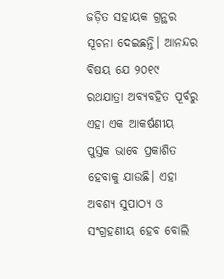ଜଡ଼ିତ ସହାୟକ ଗ୍ରନ୍ଥର ସୂଚନା ଦେଇଛନ୍ତି। ଆନନ୍ଦର ବିଷୟ ଯେ ୨୦୧୯ ରଥଯାତ୍ରା ଅବ୍ୟବହିତ ପୂର୍ବରୁ ଏହା ଏକ ଆକର୍ଷଣୀୟ ପୁସ୍ତକ ଭାବେ ପ୍ରକାଶିତ ହେବାକୁ ଯାଉଛି। ଏହା ଅବଶ୍ୟ ସୁପାଠ୍ୟ ଓ ସଂଗ୍ରହଣୀୟ ହେବ ବୋଲି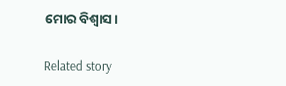ମୋର ବିଶ୍ୱାସ।

Related story